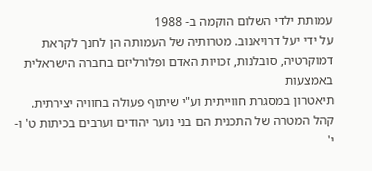עמותת ילדי השלום הוקמה ב- 1988
על ידי יעל דרויאנוב. מטרותיה של העמותה הן לחנך לקראת דמוקרטיה, סובלנות, זכויות האדם ופלורליזם בחברה הישראלית באמצעות
תיאטרון במסגרת חווייתית וע"י שיתוף פעולה בחוויה יצירתית. קהל המטרה של התכנית הם בני נוער יהודים וערבים בכיתות ט' ו-י'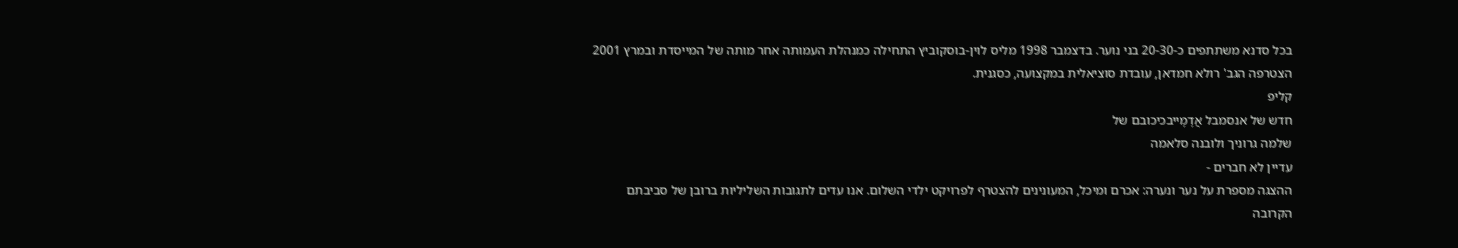בכל סדנא משתתפים כ-20-30 בני נוער. בדצמבר 1998 מליס לוין-בוסקוביץ התחילה כמנהלת העמותה אחר מותה של המייסדת ובמרץ 2001
הצטרפה הגב' רולא חמדאן, עובדת סוציאלית במקצועה, כסגנית.
קליפ
חדש של אנסמבל אֲדָמָייבכיכובם של
שלמה גרוניך ולובנה סלאמה
עדיין לא חברים -
ההצגה מספרת על נער ונערה: אכרם ומיכל, המעונינים להצטרף לפרויקט ילדי השלום. אנו עדים לתגובות השליליות ברובן של סביבתם
הקרובה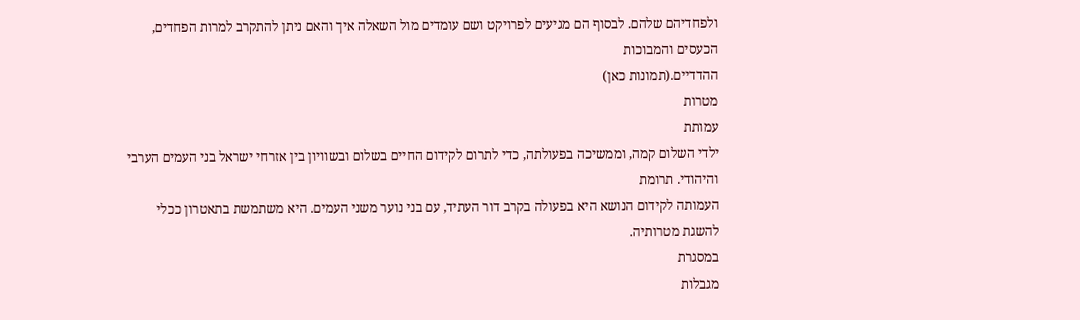ולפחדיהם שלהם. לבסוף הם מגיעים לפרויקט ושם עומדים מול השאלה איך והאם ניתן להתקרב למרות הפחדים, הכעסים והמבוכות
ההדדיים.(תמונות כאן)
מטרות
עמותת
ילדי השלום קמה, וממשיכה בפעולתה, כדי לתרום לקידום החיים בשלום ובשוויון בין אזרחי ישראל בני העמים הערבי והיהודי. תרומת
העמותה לקידום הנושא היא בפעולה בקרב דור העתיד, עם בני נוער משני העמים. היא משתמשת בתאטרון ככלי להשגת מטרותיה.
במסגרת
מגבלות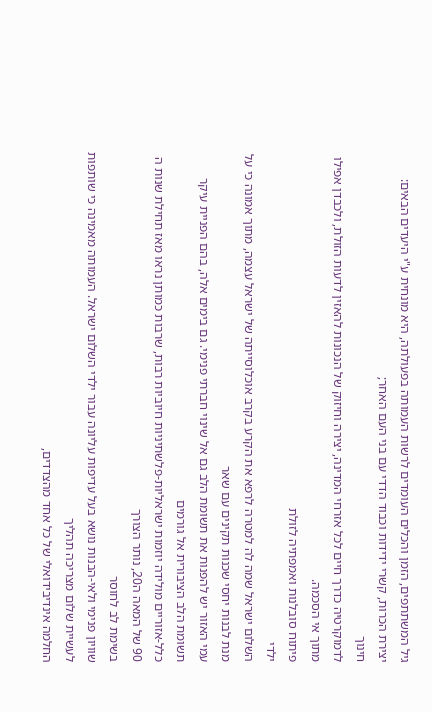גיל המשתתפים, הזמן והכלים העומדים לרשות העמותה בפעולתה, היא מונחית ע"י היעדים הבאים:
יצירת הכרות, קשרי ידידות וכבוד הדדי עם בני העם האחר;
חינוך
לדמוקרטיה כדרך חיים לכל אזרחי המדינה, יצירה וחיזוק של הנכונות להאזין לדעות הזולת, ולכבדן אפילו מתוך אי הסכמה.
פיתוח סובלנות ואמפתיה לזולת
ילדי
השלום ישראל שמה לה למטרה לרפא את הקרע בקרב אוכלוסייתה של ישראל עצמה, מתוך אמונה כי על מנת לבנות יחסי שכנות תקינים עם שאר
עמי האזור יש להפנות את תשומת הלב גם אל שינוי חברתי פנימי. גם בימים אלה, בהם הפניית עיקר תשומת הלב הציבורית אל גורמים
כלל-אזוריים מולידה יוזמות ישראליות-פלשתיניות חיוביות רבות, שרבות כמותן נראו מאז תחילת שנות ה 90 של המאה ה20, נותר הצורך
בשימת לב לחוסר
שוויון פנימי ולאי-הבנות נושא בעל עדיפות עליונה עבור ילדי השלום ישראל. העמותה מאמינה כי שותפות לעשיית שלום מצריכה תהליך
החלמה אינדיבידואלי של כל אחד מהצדדים,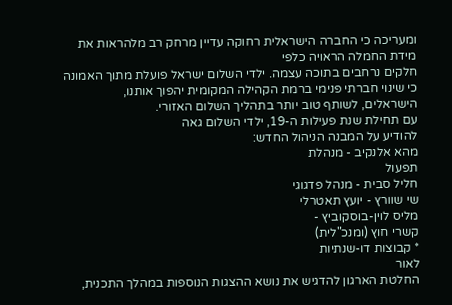ומעריכה כי החברה הישראלית רחוקה עדיין מרחק רב מלהראות את מידת החמלה הראויה כלפי
חלקים נרחבים בתוכה עצמה. ילדי השלום ישראל פועלת מתוך האמונה כי שינוי חברתי פנימי ברמת הקהילה המקומית יהפוך אותנו,
הישראלים, לשותף טוב יותר בתהליך השלום האזורי.
עם תחילת שנת פעילות ה-19, ילדי השלום גאה
להודיע על המבנה הניהול החדש:
מהא אלנקיב - מנהלת
תפעול
חליל סבית - מנהל פדגוגי
שי שוורץ - יועץ תאטרלי
מליס לוין-בוסקוביץ -
קשרי חוץ (ומנכ"לית)
* קבוצות דו-שנתיות
לאור
החלטת הארגון להדגיש את נושא ההצגות הנוספות במהלך התכנית,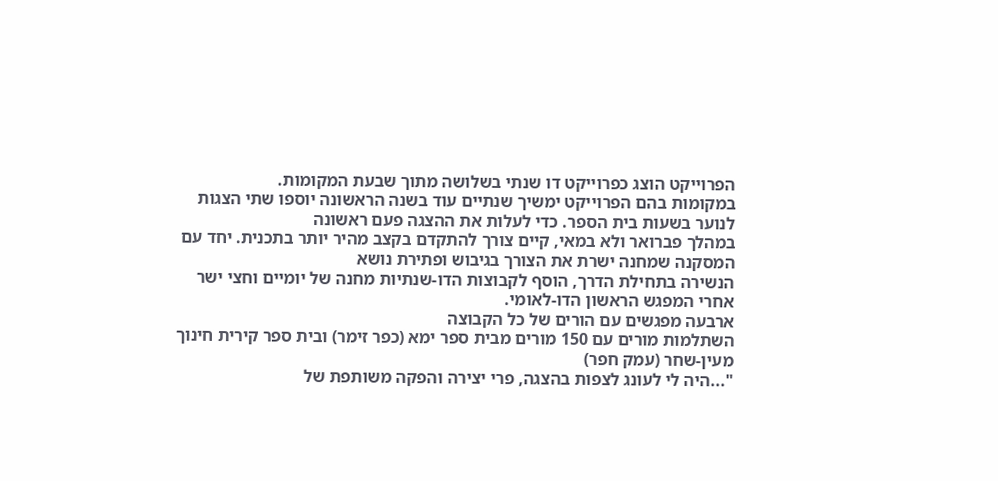הפרוייקט הוצג כפרוייקט דו שנתי בשלושה מתוך שבעת המקומות.
במקומות בהם הפרוייקט ימשיך שנתיים עוד בשנה הראשונה יוספו שתי הצגות לנוער בשעות בית הספר. כדי לעלות את ההצגה פעם ראשונה
במהלך פברואר ולא במאי, קיים צורך להתקדם בקצב מהיר יותר בתכנית. יחד עם המסקנה שמחנה ישרת את הצורך בגיבוש ופתירת נושא
הנשירה בתחילת הדרך, הוסף לקבוצות הדו-שנתיות מחנה של יומיים וחצי ישר אחרי המפגש הראשון הדו-לאומי.
ארבעה מפגשים עם הורים של כל הקבוצה
השתלמות מורים עם 150 מורים מבית ספר ימא (כפר זימר) ובית ספר קירית חינוך
מעין-שחר (עמק חפר)
"...היה לי לעונג לצפות בהצגה, פרי יצירה והפקה משותפת של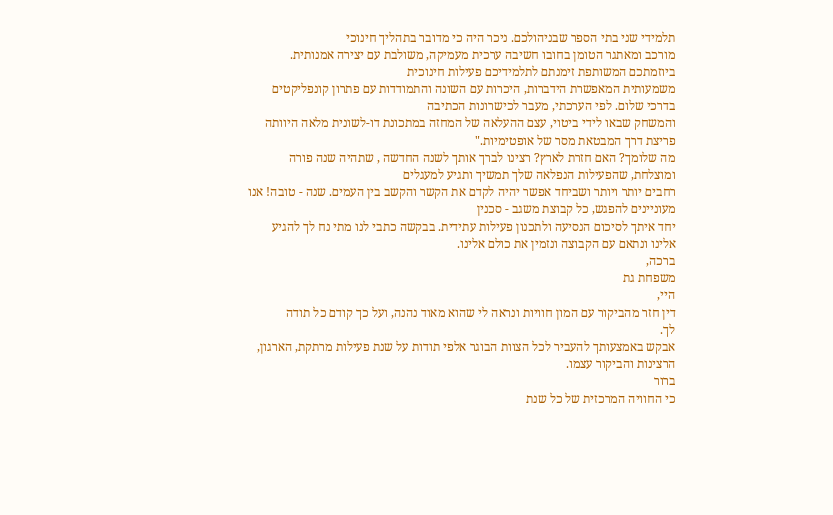תלמידי שני בתי הספר שבניהולכם. ניכר היה כי מדובר בתהליך חינוכי
מורכב ומאתגר הטומן בחובו חשיבה ערכית מעמיקה, משולבת עם יצירה אמנותית. ביוזמתכם המשותפת זימנתם לתלמידיכם פעילות חינוכית
משמעותית המאפשרת הידברות, היכרות עם השונה והתמודדות עם פתרון קונפליקטים בדרכי שלום. לפי הערכתי, מעבר לכישרונות הכתיבה
והמשחק שבאו לידי ביטוי, עצם ההעלאה של המחזה במתכונת דו-לשונית מלאה היוותה פריצת דרך המבטאת מסר של אופטימיות."
מה שלומך? האם חזרת לארץ? רצינו לברך אותך לשנה החדשה , שתהיה שנה פורה ומוצלחת, שהפעילות הנפלאה שלך תמשיך ותגיע למעגלים
רחבים יותר ויותר ושביחד אפשר יהיה לקדם את הקשר והקשב בין העמים. שנה - טובה! אנו מעוניינים להפגש, כל קבוצת משגב - סכנין
יחד איתך לסיכום הנסיעה ולתכנון פעילות עתידית. בבקשה כתבי לנו מתי נח לך להגיע אלינו ונתאם עם הקבוצה ונזמין את כולם אלינו.
ברכה,
משפחת גת
היי,
דין חזר מהביקור עם המון חוויות ונראה לי שהוא מאוד נהנה, ועל כך קודם כל תודה
לך.
אבקש באמצעותך להעביר לכל הצוות הבוגר אלפי תודות על שנת פעילות מרתקת, הארגון,
הרצינות והביקור עצמו.
ברור
כי החוויה המרכזית של כל שנת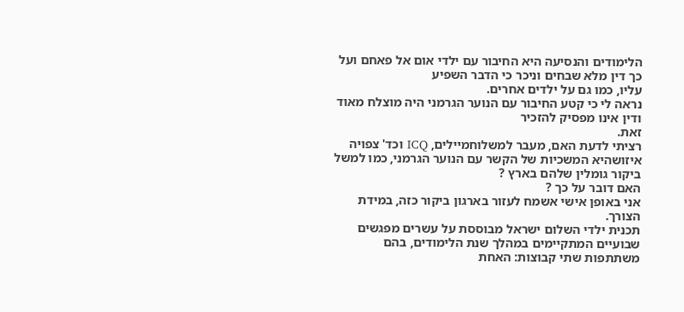הלימודים והנסיעה היא החיבור עם ילדי אום אל פאחם ועל כך דין מלא שבחים וניכר כי הדבר השפיע
עליו, כמו גם על ילדים אחרים.
נראה לי כי קטע החיבור עם הנוער הגרמני היה מוצלח מאוד ודין אינו מפסיק להזכיר
זאת.
רציתי לדעת האם, מעבר למשלוחמיילים, ICQ וכד' צפויה איזושהיא המשכיות של הקשר עם הנוער הגרמני, כמו למשל ביקור גומלין שלהם בארץ ?
האם דובר על כך ?
אני באופן אישי אשמח לעזור בארגון ביקור כזה, במידת הצורך.
תכנית ילדי השלום ישראל מבוססת על עשרים מפגשים שבועיים המתקיימים במהלך שנת הלימודים, בהם משתתפות שתי קבוצות: האחת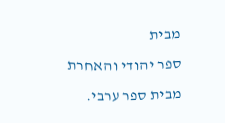מבית
ספר יהודי והאחרת מבית ספר ערבי.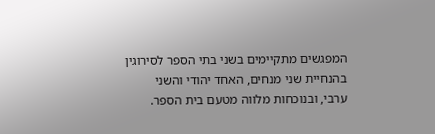המפגשים מתקיימים בשני בתי הספר לסירוגין בהנחיית שני מנחים, האחד יהודי והשני
ערבי, ובנוכחות מלווה מטעם בית הספר.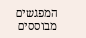המפגשים מבוססים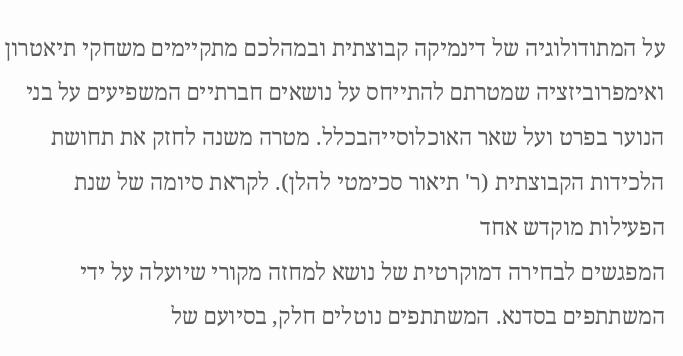על המתודולוגיה של דינמיקה קבוצתית ובמהלכם מתקיימים משחקי תיאטרון
ואימפרוביזציה שמטרתם להתייחס על נושאים חברתיים המשפיעים על בני הנוער בפרט ועל שאר האוכלוסייהבכלל. מטרה משנה לחזק את תחושת הלכידות הקבוצתית (ר' תיאור סכימטי להלן). לקראת סיומה של שנת הפעילות מוקדש אחד
המפגשים לבחירה דמוקרטית של נושא למחזה מקורי שיועלה על ידי המשתתפים בסדנא. המשתתפים נוטלים חלק, בסיועם של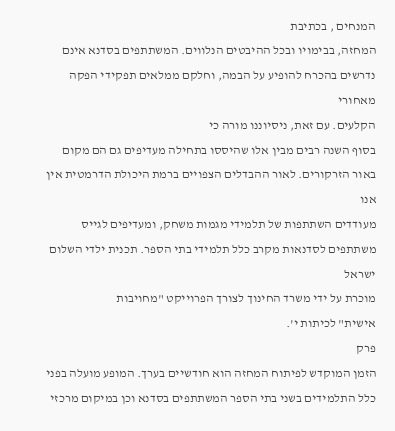המנחים , בכתיבת
המחזה, בבימויו ובכל ההיבטים הנלווים. המשתתפים בסדנא אינם נדרשים בהכרח להופיע על הבמה, וחלקם ממלאים תפקידי הפקה מאחורי
הקלעים. עם זאת, ניסיוננו מורה כי
בסוף השנה רבים מבין אלו שהיססו בתחילה מעדיפים גם הם מקום באור הזרקורים. לאור ההבדלים הצפויים ברמת היכולת הדרמטית אין אנו
מעודדים השתתפות של תלמידי מגמות משחק, ומעדיפים לגייס משתתפים לסדנאות מקרב כלל תלמידי בתי הספר. תכנית ילדי השלום ישראל
מוכרת על ידי משרד החינוך לצורך הפרוייקט "מחויבות
אישית" לכיתות י'.
פרק
הזמן המוקדש לפיתוח המחזה הוא חודשיים בערך. המופע מועלה בפני כלל התלמידים בשני בתי הספר המשתתפים בסדנא וכן במיקום מרכזי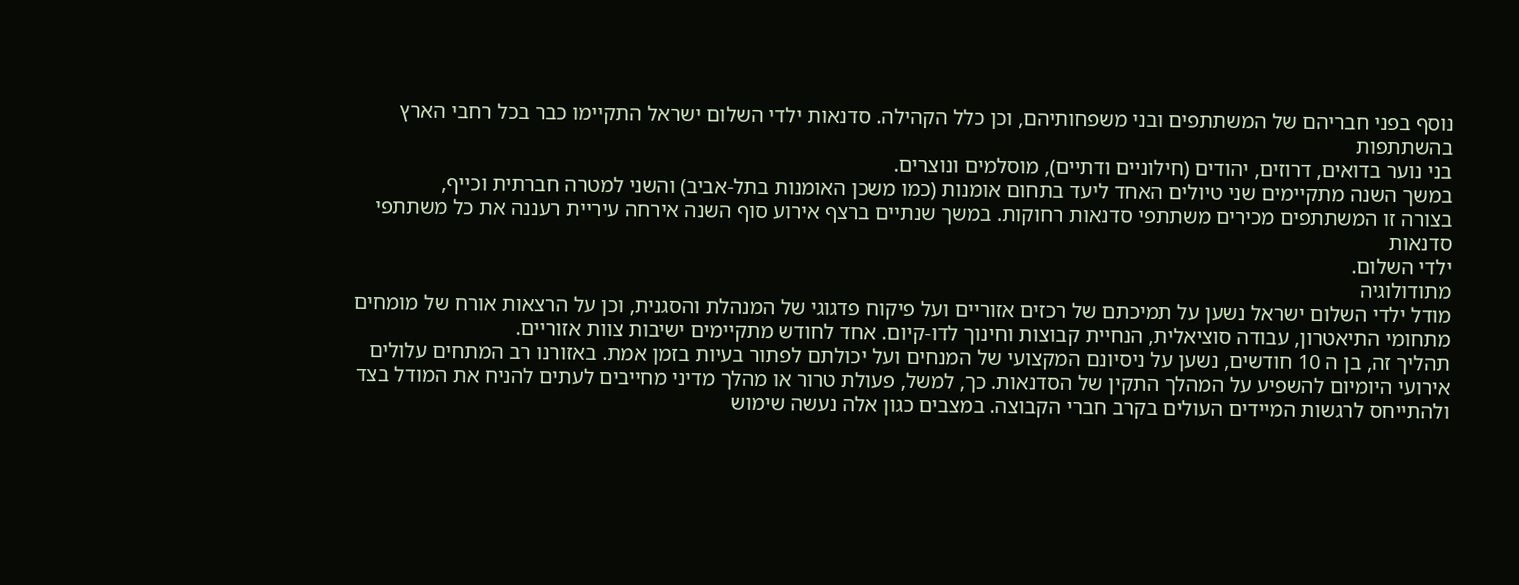נוסף בפני חבריהם של המשתתפים ובני משפחותיהם, וכן כלל הקהילה. סדנאות ילדי השלום ישראל התקיימו כבר בכל רחבי הארץ בהשתתפות
בני נוער בדואים, דרוזים, יהודים (חילוניים ודתיים), מוסלמים ונוצרים.
במשך השנה מתקיימים שני טיולים האחד ליעד בתחום אומנות (כמו משכן האומנות בתל-אביב) והשני למטרה חברתית וכייף,
בצורה זו המשתתפים מכירים משתתפי סדנאות רחוקות. במשך שנתיים ברצף אירוע סוף השנה אירחה עיריית רעננה את כל משתתפי סדנאות
ילדי השלום.
מתודולוגיה
מודל ילדי השלום ישראל נשען על תמיכתם של רכזים אזוריים ועל פיקוח פדגוגי של המנהלת והסגנית, וכן על הרצאות אורח של מומחים
מתחומי התיאטרון, עבודה סוציאלית, הנחיית קבוצות וחינוך לדו-קיום. אחד לחודש מתקיימים ישיבות צוות אזוריים.
תהליך זה, בן ה 10 חודשים, נשען על ניסיונם המקצועי של המנחים ועל יכולתם לפתור בעיות בזמן אמת. באזורנו רב המתחים עלולים
אירועי היומיום להשפיע על המהלך התקין של הסדנאות. כך, למשל, פעולת טרור או מהלך מדיני מחייבים לעתים להניח את המודל בצד
ולהתייחס לרגשות המיידים העולים בקרב חברי הקבוצה. במצבים כגון אלה נעשה שימוש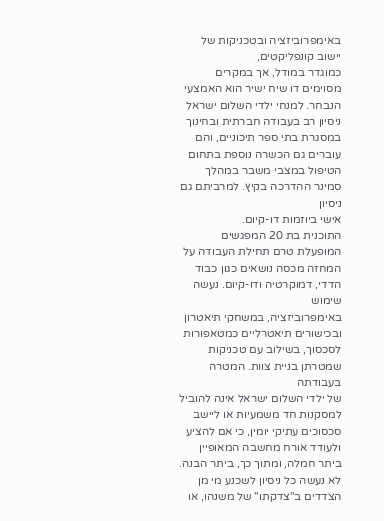באימפרוביזציה ובטכניקות של יישוב קונפליקטים,
כמוגדר במודל, אך במקרים מסוימים דו שיח ישיר הוא האמצעי הנבחר. למנחי ילדי השלום ישראל ניסיון רב בעבודה חברתית ובחינוך
במסגרת בתי ספר תיכוניים, והם עוברים גם הכשרה נוספת בתחום הטיפול במצבי משבר במהלך סמינר ההדרכה בקיץ. למרביתם גם ניסיון
אישי ביוזמות דו-קיום.
התוכנית בת 20 המפגשים המופעלת טרם תחילת העבודה על המחזה מכסה נושאים כגון כבוד הדדי, דמוקרטיה ודו-קיום. נעשה שימוש
באימפרוביזציה, במשחקי תיאטרון ובכישורים תיאטרליים כמטאפורות לסכסוך, בשילוב עם טכניקות שמטרתן בניית צוות. המטרה בעבודתה
של ילדי השלום ישראל אינה להוביל למסקנות חד משמעיות או ליישב סכסוכים עתיקי יומין, כי אם להציע ולעודד אורח מחשבה המאופיין
ביתר חמלה, ומתוך כך, ביתר הבנה. לא נעשה כל ניסיון לשכנע מי מן הצדדים ב"צדקתו" של משנהו, או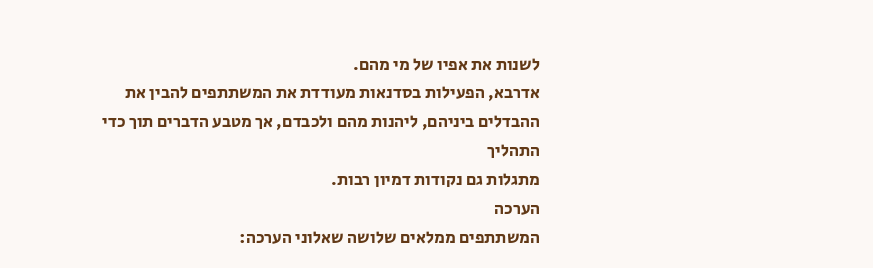לשנות את אפיו של מי מהם.
אדרבא, הפעילות בסדנאות מעודדת את המשתתפים להבין את ההבדלים ביניהם, ליהנות מהם ולכבדם, אך מטבע הדברים תוך כדי התהליך
מתגלות גם נקודות דמיון רבות.
הערכה
המשתתפים ממלאים שלושה שאלוני הערכה: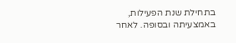בתחילת שנת הפעילות, באמצעיתה ובסופה. לאחר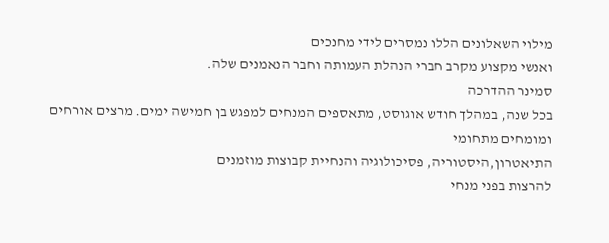מילוי השאלונים הללו נמסרים לידי מחנכים
ואנשי מקצוע מקרב חברי הנהלת העמותה וחבר הנאמנים שלה.
סמינר ההדרכה
בכל שנה, במהלך חודש אוגוסט, מתאספים המנחים למפגש בן חמישה ימים. מרצים אורחים ומומחים מתחומי
התיאטרון,היסטוריה, פסיכולוגיה והנחיית קבוצות מוזמנים
להרצות בפני מנחי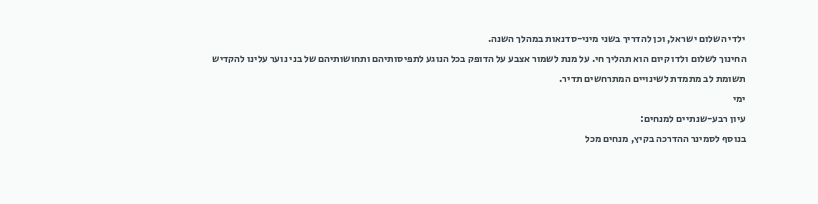ילדי השלום ישראל, וכן להדריך בשני מיני-סדנאות במהלך השנה.
החינוך לשלום ולדו קיום הוא תהליך חי. על מנת לשמור אצבע על הדופק בכל הנוגע לתפיסותיהם ותחושותיהם של בני נוער עלינו להקדיש
תשומת לב מתמדת לשינויים המתרחשים תדיר.
ימי
עיון רבע-שנתיים למנחים:
בנוסף לסמינר ההדרכה בקיץ, מנחים מכל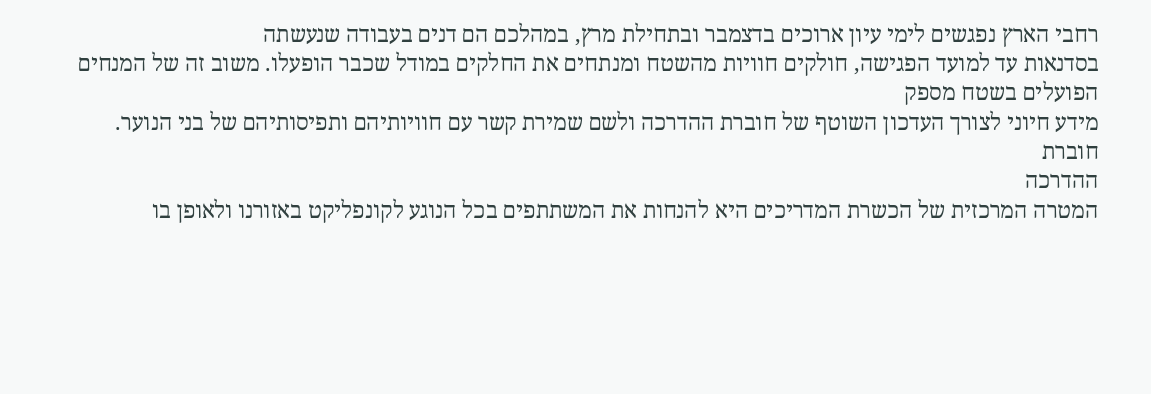רחבי הארץ נפגשים לימי עיון ארוכים בדצמבר ובתחילת מרץ, במהלכם הם דנים בעבודה שנעשתה
בסדנאות עד למועד הפגישה, חולקים חוויות מהשטח ומנתחים את החלקים במודל שכבר הופעלו. משוב זה של המנחים הפועלים בשטח מספק
מידע חיוני לצורך העדכון השוטף של חוברת ההדרכה ולשם שמירת קשר עם חוויותיהם ותפיסותיהם של בני הנוער.
חוברת
ההדרכה
המטרה המרכזית של הכשרת המדריכים היא להנחות את המשתתפים בכל הנוגע לקונפליקט באזורנו ולאופן בו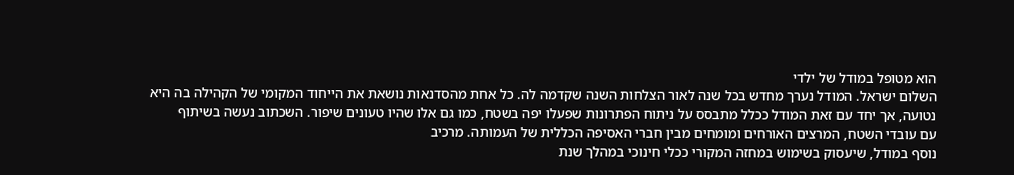הוא מטופל במודל של ילדי
השלום ישראל. המודל נערך מחדש בכל שנה לאור הצלחות השנה שקדמה לה. כל אחת מהסדנאות נושאת את הייחוד המקומי של הקהילה בה היא
נטועה, אך יחד עם זאת המודל ככלל מתבסס על ניתוח הפתרונות שפעלו יפה בשטח, כמו גם אלו שהיו טעונים שיפור. השכתוב נעשה בשיתוף
עם עובדי השטח, המרצים האורחים ומומחים מבין חברי האסיפה הכללית של העמותה. מרכיב
נוסף במודל, שיעסוק בשימוש במחזה המקורי ככלי חינוכי במהלך שנת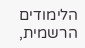הלימודים הרשמית,